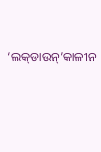‘ଲକ୍‌ଡାଉନ୍‌’କାଳୀନ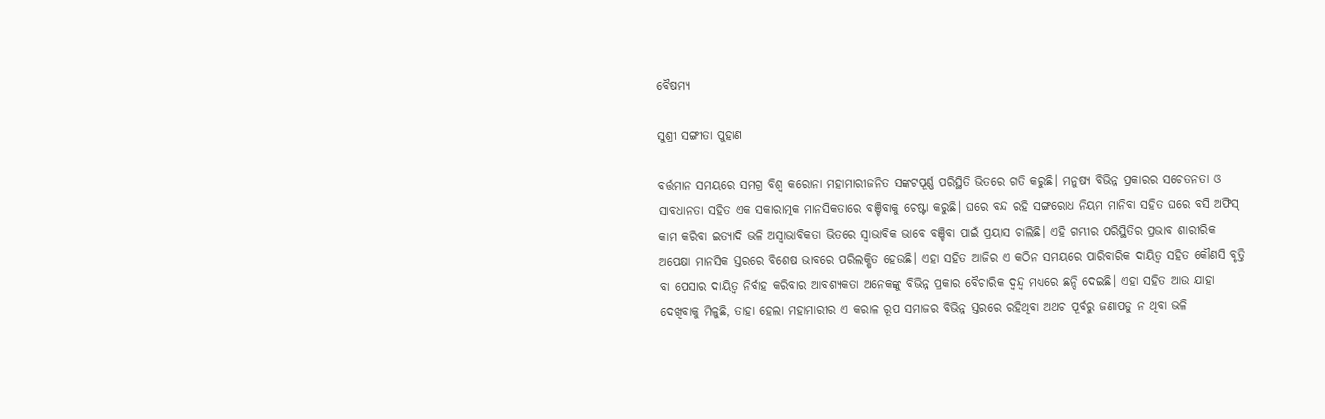ବୈଷମ୍ୟ

ସୁଶ୍ରୀ ସଙ୍ଗୀତା ପୁହାଣ

ବର୍ତ୍ତମାନ ସମୟରେ ସମଗ୍ର ବିଶ୍ୱ କରୋନା ମହାମାରୀଜନିତ ସଙ୍କଟପୂର୍ଣ୍ଣ ପରିସ୍ଥିତି ଭିତରେ ଗତି କରୁଛି। ମନୁଷ୍ୟ ବିଭିନ୍ନ ପ୍ରକାରର ସଚେତନତା ଓ ସାବଧାନତା ସହିତ ଏକ ସକାରାତ୍ମକ ମାନସିକତାରେ ବଞ୍ଚିବାକୁ ଚେଷ୍ଟା କରୁଛି। ଘରେ ବନ୍ଦ ରହି ସଙ୍ଗରୋଧ ନିୟମ ମାନିବା ସହିତ ଘରେ ବସି ଅଫିସ୍‌ କାମ କରିବା ଇତ୍ୟାଦି ଭଳି ଅସ୍ୱାଭାବିକତା ଭିତରେ ସ୍ୱାଭାବିକ ଭାବେ ବଞ୍ଚିବା ପାଇଁ ପ୍ରୟାସ ଚାଲିଛି। ଏହି ଗମ୍ଭୀର ପରିସ୍ଥିତିର ପ୍ରଭାବ ଶାରୀରିକ ଅପେକ୍ଷା ମାନସିକ ସ୍ତରରେ ବିଶେଷ ଭାବରେ ପରିଲକ୍ଷିତ ହେଉଛି। ଏହା ସହିତ ଆଜିର ଏ କଠିନ ସମୟରେ ପାରିବାରିକ ଦାୟିତ୍ୱ ସହିତ କୌଣସି ବୃତ୍ତି ବା ପେସାର ଦାୟିତ୍ବ ନିର୍ବାହ କରିବାର ଆବଶ୍ୟକତା ଅନେକଙ୍କୁ ବିଭିନ୍ନ ପ୍ରକାର ବୈଚାରିକ ଦ୍ବନ୍ଦ୍ବ ମଧ୍ୟରେ ଛନ୍ଦି ଦେଇଛି। ଏହା ସହିତ ଆଉ ଯାହା ଦେଖିବାକୁ ମିଳୁଛି, ତାହା ହେଲା ମହାମାରୀର ଏ କରାଳ ରୂପ ସମାଜର ବିଭିନ୍ନ ସ୍ତରରେ ରହିଥିବା ଅଥଚ ପୂର୍ବରୁ ଜଣାପଡୁ ନ ଥିବା ଭଳି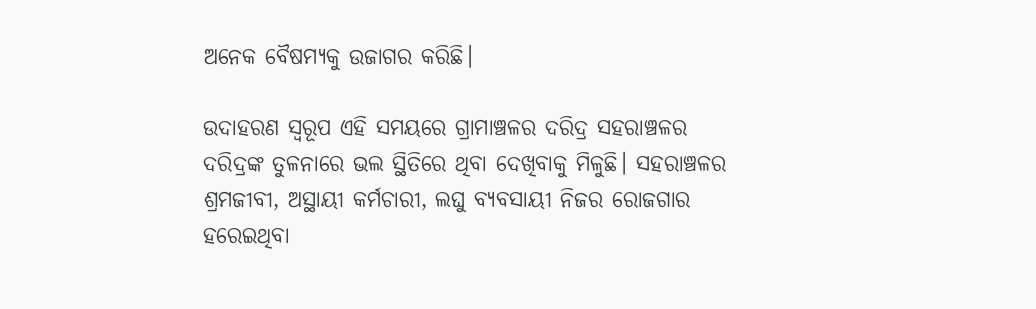ଅନେକ ବୈଷମ୍ୟକୁ ଉଜାଗର କରିଛି।

ଉଦାହରଣ ସ୍ବରୂପ ଏହି ସମୟରେ ଗ୍ରାମାଞ୍ଚଳର ଦରିଦ୍ର ସହରାଞ୍ଚଳର ଦରିଦ୍ରଙ୍କ ତୁଳନାରେ ଭଲ ସ୍ଥିତିରେ ଥିବା ଦେଖିବାକୁ ମିଳୁଛି। ସହରାଞ୍ଚଳର ଶ୍ରମଜୀବୀ, ଅସ୍ଥାୟୀ କର୍ମଚାରୀ, ଲଘୁ ବ୍ୟବସାୟୀ ନିଜର ରୋଜଗାର ହରେଇଥିବା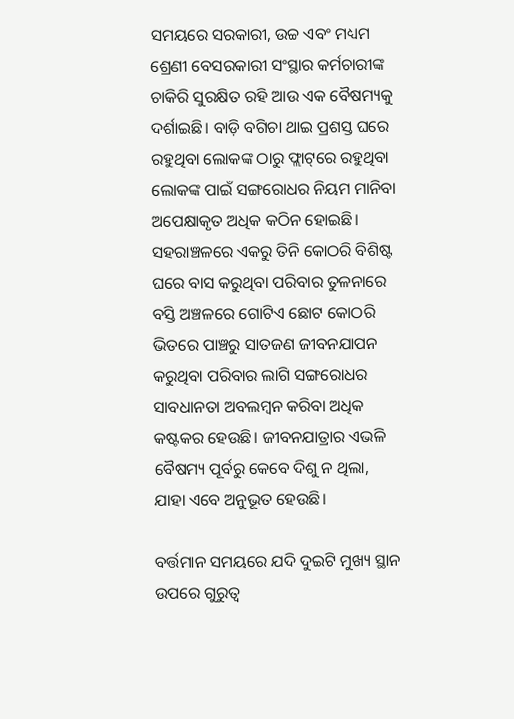ସମୟରେ ସରକାରୀ, ଉଚ୍ଚ ଏବଂ ମଧ୍ୟମ ଶ୍ରେଣୀ ବେସରକାରୀ ସଂସ୍ଥାର କର୍ମଚାରୀଙ୍କ ଚାକିରି ସୁରକ୍ଷିତ ରହି ଆଉ ଏକ ବୈଷମ୍ୟକୁ ଦର୍ଶାଇଛି। ବାଡ଼ି ବଗିଚା ଥାଇ ପ୍ରଶସ୍ତ ଘରେ ରହୁଥିବା ଲୋକଙ୍କ ଠାରୁ ଫ୍ଲାଟ୍‌ରେ ରହୁଥିବା ଲୋକଙ୍କ ପାଇଁ ସଙ୍ଗରୋଧର ନିୟମ ମାନିବା ଅପେକ୍ଷାକୃତ ଅଧିକ କଠିନ ହୋଇଛି। ସହରାଞ୍ଚଳରେ ଏକରୁ ତିନି କୋଠରି ବିଶିଷ୍ଟ ଘରେ ବାସ କରୁଥିବା ପରିବାର ତୁଳନାରେ ବସ୍ତି ଅଞ୍ଚଳରେ ଗୋଟିଏ ଛୋଟ କୋଠରି ଭିତରେ ପାଞ୍ଚରୁ ସାତଜଣ ଜୀବନଯାପନ କରୁଥିବା ପରିବାର ଲାଗି ସଙ୍ଗରୋଧର ସାବଧାନତା ଅବଲମ୍ବନ କରିବା ଅଧିକ କଷ୍ଟକର ହେଉଛି। ଜୀବନଯାତ୍ରାର ଏଭଳି ବୈଷମ୍ୟ ପୂର୍ବରୁ କେବେ ଦିଶୁ ନ ଥିଲା, ଯାହା ଏବେ ଅନୁଭୂତ ହେଉଛି।

ବର୍ତ୍ତମାନ ସମୟରେ ଯଦି ଦୁଇଟି ମୁଖ୍ୟ ସ୍ଥାନ ଉପରେ ଗୁରୁତ୍ୱ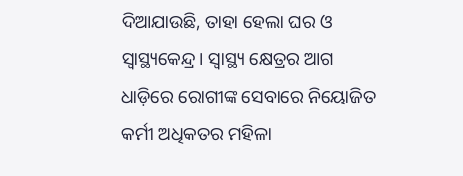ଦିଆଯାଉଛି, ତାହା ହେଲା ଘର ଓ ସ୍ୱାସ୍ଥ୍ୟକେନ୍ଦ୍ର। ସ୍ୱାସ୍ଥ୍ୟ କ୍ଷେତ୍ରର ଆଗ ଧାଡ଼ିରେ ରୋଗୀଙ୍କ ସେବାରେ ନିୟୋଜିତ କର୍ମୀ ଅଧିକତର ମହିଳା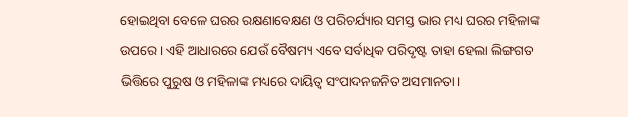ହୋଇଥିବା ବେଳେ ଘରର ରକ୍ଷଣାବେକ୍ଷଣ ଓ ପରିଚର୍ଯ୍ୟାର ସମସ୍ତ ଭାର ମଧ୍ୟ ଘରର ମହିଳାଙ୍କ ଉପରେ। ଏହି ଆଧାରରେ ଯେଉଁ ବୈଷମ୍ୟ ଏବେ ସର୍ବାଧିକ ପରିଦୃଷ୍ଟ ତାହା ହେଲା ଲିଙ୍ଗଗତ ଭିତ୍ତିରେ ପୁରୁଷ ଓ ମହିଳାଙ୍କ ମଧ୍ୟରେ ଦାୟିତ୍ବ ସଂପାଦନଜନିତ ଅସମାନତା।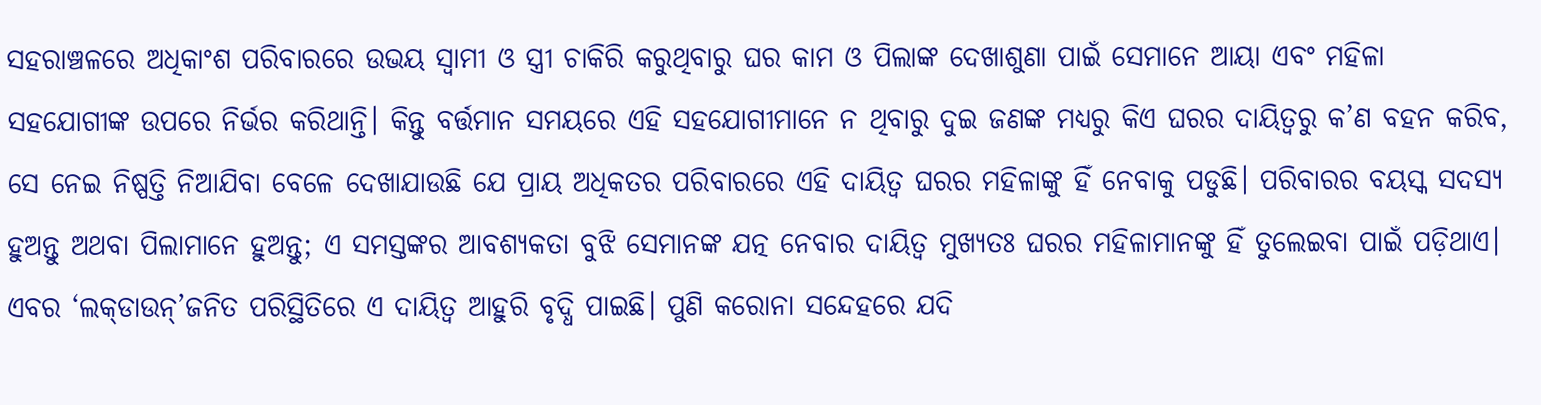ସହରାଞ୍ଚଳରେ ଅଧିକାଂଶ ପରିବାରରେ ଉଭୟ ସ୍ୱାମୀ ଓ ସ୍ତ୍ରୀ ଚାକିରି କରୁଥିବାରୁ ଘର କାମ ଓ ପିଲାଙ୍କ ଦେଖାଶୁଣା ପାଇଁ ସେମାନେ ଆୟା ଏବଂ ମହିଳା ସହଯୋଗୀଙ୍କ ଉପରେ ନିର୍ଭର କରିଥାନ୍ତି। କିନ୍ତୁ ବର୍ତ୍ତମାନ ସମୟରେ ଏହି ସହଯୋଗୀମାନେ ନ ଥିବାରୁ ଦୁଇ ଜଣଙ୍କ ମଧ୍ୟରୁ କିଏ ଘରର ଦାୟିତ୍ୱରୁ କ’ଣ ବହନ କରିବ, ସେ ନେଇ ନିଷ୍ପତ୍ତି ନିଆଯିବା ବେଳେ ଦେଖାଯାଉଛି ଯେ ପ୍ରାୟ ଅଧିକତର ପରିବାରରେ ଏହି ଦାୟିତ୍ୱ ଘରର ମହିଳାଙ୍କୁ ହିଁ ନେବାକୁ ପଡୁଛି। ପରିବାରର ବୟସ୍କ ସଦସ୍ୟ ହୁଅନ୍ତୁ ଅଥବା ପିଲାମାନେ ହୁଅନ୍ତୁ; ଏ ସମସ୍ତଙ୍କର ଆବଶ୍ୟକତା ବୁଝି ସେମାନଙ୍କ ଯତ୍ନ ନେବାର ଦାୟିତ୍ବ ମୁଖ୍ୟତଃ ଘରର ମହିଳାମାନଙ୍କୁ ହିଁ ତୁଲେଇବା ପାଇଁ ପଡ଼ିଥାଏ। ଏବର ‘ଲକ୍‌ଡାଉନ୍‌’ଜନିତ ପରିସ୍ଥିତିରେ ଏ ଦାୟିତ୍ବ ଆହୁରି ବୃଦ୍ଧି ପାଇଛି। ପୁଣି କରୋନା ସନ୍ଦେହରେ ଯଦି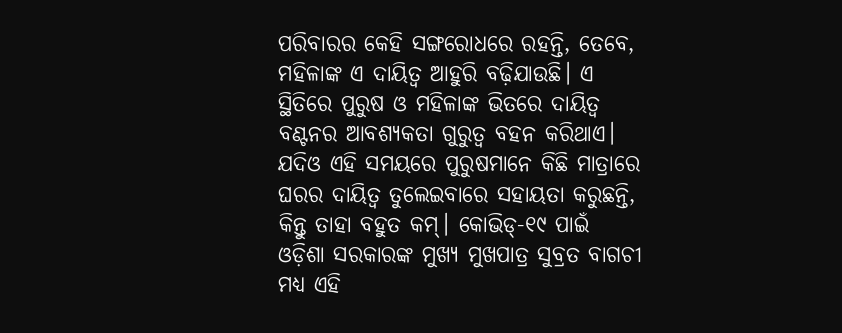ପରିବାରର କେହି ସଙ୍ଗରୋଧରେ ରହନ୍ତି, ତେବେ, ମହିଳାଙ୍କ ଏ ଦାୟିତ୍ବ ଆହୁରି ବଢ଼ିଯାଉଛି। ଏ ସ୍ଥିତିରେ ପୁରୁଷ ଓ ମହିଳାଙ୍କ ଭିତରେ ଦାୟିତ୍ବ ବଣ୍ଟନର ଆବଶ୍ୟକତା ଗୁରୁତ୍ବ ବହନ କରିଥାଏ। ଯଦିଓ ଏହି ସମୟରେ ପୁରୁଷମାନେ କିଛି ମାତ୍ରାରେ ଘରର ଦାୟିତ୍ୱ ତୁଲେଇବାରେ ସହାୟତା କରୁଛନ୍ତି, କିନ୍ତୁ ତାହା ବହୁତ କମ୍। କୋଭିଡ୍‌-୧୯ ପାଇଁ ଓଡ଼ିଶା ସରକାରଙ୍କ ମୁଖ୍ୟ ମୁଖପାତ୍ର ସୁବ୍ରତ ବାଗଚୀ ମଧ୍ୟ ଏହି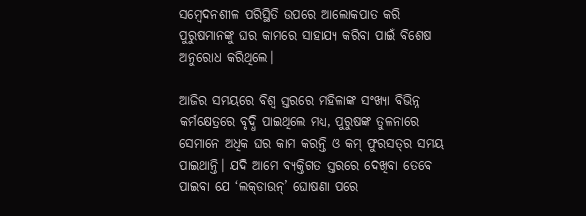ସମ୍ବେଦନଶୀଳ ପରିସ୍ଥିତି ଉପରେ ଆଲୋକପାତ କରି ପୁରୁଷମାନଙ୍କୁ ଘର କାମରେ ସାହାଯ୍ୟ କରିବା ପାଇଁ ବିଶେଷ ଅନୁରୋଧ କରିଥିଲେ।

ଆଜିର ସମୟରେ ବିଶ୍ୱ ସ୍ତରରେ ମହିଳାଙ୍କ ସଂଖ୍ୟା ବିଭିନ୍ନ କର୍ମକ୍ଷେତ୍ରରେ ବୃଦ୍ଧି ପାଇଥିଲେ ମଧ୍ୟ, ପୁରୁଷଙ୍କ ତୁଳନାରେ ସେମାନେ ଅଧିକ ଘର କାମ କରନ୍ତି ଓ କମ୍ ଫୁରସତ୍‌ର ସମୟ ପାଇଥାନ୍ତି। ଯଦି ଆମେ ବ୍ୟକ୍ତିଗତ ସ୍ତରରେ ଦେଖିବା ତେବେ ପାଇବା ଯେ ‘ଲକ୍‌ଡାଉନ୍’ ଘୋଷଣା ପରେ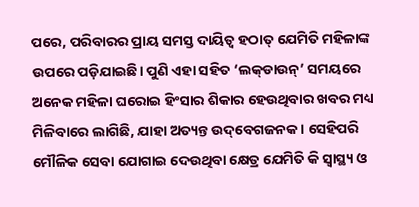ପରେ, ପରିବାରର ପ୍ରାୟ ସମସ୍ତ ଦାୟିତ୍ୱ ହଠାତ୍ ଯେମିତି ମହିଳାଙ୍କ ଉପରେ ପଡ଼ିଯାଇଛି। ପୁଣି ଏହା ସହିତ ‘ଲକ୍‌ଡାଉନ୍’ ସମୟରେ ଅନେକ ମହିଳା ଘରୋଇ ହିଂସାର ଶିକାର ହେଉଥିବାର ଖବର ମଧ୍ୟ ମିଳିବାରେ ଲାଗିଛି, ଯାହା ଅତ୍ୟନ୍ତ ଉଦ୍‌ବେଗଜନକ। ସେହିପରି ମୌଳିକ ସେବା ଯୋଗାଇ ଦେଉଥିବା କ୍ଷେତ୍ର ଯେମିତି କି ସ୍ୱାସ୍ଥ୍ୟ ଓ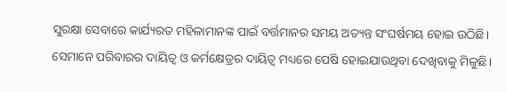ସୁରକ୍ଷା ସେବାରେ କାର୍ଯ୍ୟରତ ମହିଳାମାନଙ୍କ ପାଇଁ ବର୍ତ୍ତମାନର ସମୟ ଅତ୍ୟନ୍ତ ସଂଘର୍ଷମୟ ହୋଇ ଉଠିଛି। ସେମାନେ ପରିବାରର ଦାୟିତ୍ୱ ଓ କର୍ମକ୍ଷେତ୍ରର ଦାୟିତ୍ବ ମଧ୍ୟରେ ‌ପେଷି ହୋଇଯାଉଥିବା ଦେଖିବାକୁ ମିଳୁଛି।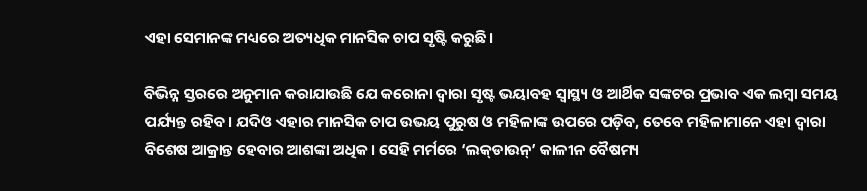ଏହା ସେମାନଙ୍କ ମଧ୍ୟରେ ଅତ୍ୟଧିକ ମାନସିକ ଚାପ ସୃଷ୍ଟି କରୁଛି।

ବିଭିନ୍ନ ସ୍ତରରେ ଅନୁମାନ କରାଯାଉଛି ଯେ କରୋନା ଦ୍ବାରା ସୃଷ୍ଟ ଭୟାବହ ସ୍ୱାସ୍ଥ୍ୟ ଓ ଆର୍ଥିକ ସଙ୍କଟର ପ୍ରଭାବ ଏକ ଲମ୍ବା ସମୟ ପର୍ଯ୍ୟନ୍ତ ରହିବ। ଯଦିଓ ଏହାର ମାନସିକ ଚାପ ଉଭୟ ପୁରୁଷ ଓ ମହିଳାଙ୍କ ଉପରେ ପଡ଼ିବ, ତେବେ ମହିଳାମାନେ ଏହା ଦ୍ବାରା ବିଶେଷ ଆକ୍ରାନ୍ତ ହେବାର ଆଶଙ୍କା ଅଧିକ। ସେହି ମର୍ମରେ ‘ଲକ୍‌ଡାଉନ୍‌’ କାଳୀନ ବୈଷମ୍ୟ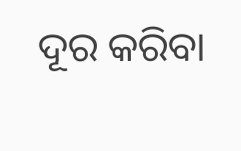ଦୂର କରିବା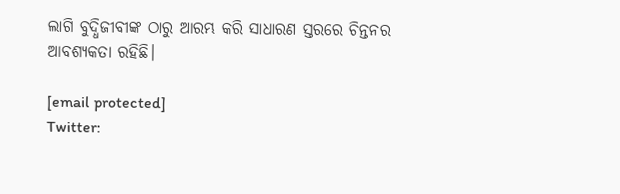ଲାଗି ବୁଦ୍ଧିଜୀବୀଙ୍କ ଠାରୁ ଆରମ୍ଭ କରି ସାଧାରଣ ସ୍ତରରେ ଚିନ୍ତନର ଆବଶ୍ୟକତା ରହିଛି।

[email protected]
Twitter: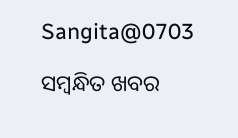Sangita@0703

ସମ୍ବନ୍ଧିତ ଖବର